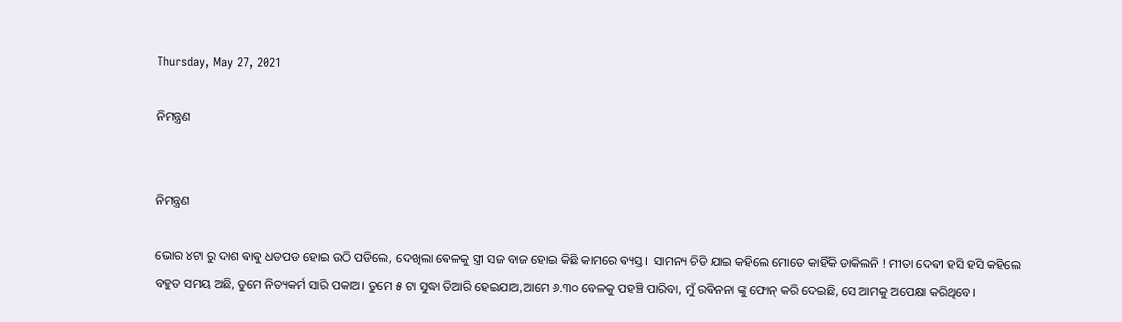Thursday, May 27, 2021

ନିମନ୍ତ୍ରଣ


ନିମନ୍ତ୍ରଣ

ଭୋର ୪ଟା ରୁ ଦାଶ ଵାଵୁ ଧଡପଡ ହୋଇ ଉଠି ପଡିଲେ, ଦେଖିଲା ଵେଳକୁ ସ୍ତ୍ରୀ ସଜ ବାଜ ହୋଇ କିଛି କାମରେ ଵ୍ୟସ୍ତ।  ସାମନ୍ୟ ଚିଡି ଯାଇ କହିଲେ ମୋତେ କାହିଁକି ଡାକିଲନି ! ମୀତା ଦେଵୀ ହସି ହସି କହିଲେ ବହୁତ ସମୟ ଅଛି, ତୁମେ ନିତ୍ୟକର୍ମ ସାରି ପକାଅ। ତୁମେ ୫ ଟା ସୁଦ୍ଧା ତିଆରି ହେଇଯାଅ,ଆମେ ୬.୩୦ ବେଳକୁ ପହଞ୍ଚି ପାରିବା, ମୁଁ ରଵିନନା ଙ୍କୁ ଫୋନ୍ କରି ଦେଇଛି, ସେ ଆମକୁ ଅପେକ୍ଷା କରିଥିବେ।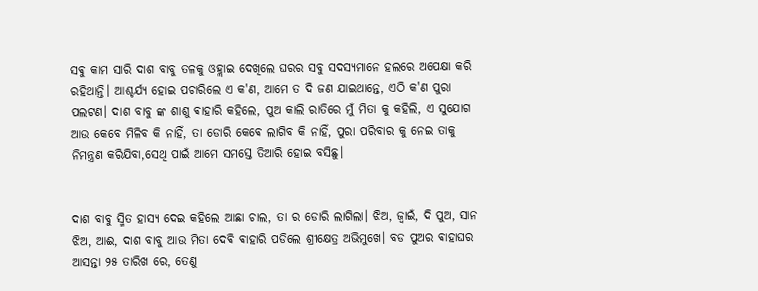ସଵୁ କାମ ସାରି ଦାଶ ବାବୁ ତଳକୁ ଓହ୍ଲାଇ ଦେଖିଲେ ଘରର ସବୁ ସଦସ୍ୟମାନେ ହଲରେ ଅପେକ୍ଷା କରି ରହିଥାନ୍ତି। ଆଶ୍ଚର୍ଯ୍ୟ ହୋଇ ପଚାରିଲେ ଏ କ'ଣ, ଆମେ ତ ଦି ଜଣ ଯାଇଥାନ୍ତେ, ଏଠି କ'ଣ ପୁରା ପଲଟଣ। ଦାଶ ବାବୁ ଙ୍କ ଶାଶୁ ଵାହାରି କହିଲେ, ପୁଅ କାଲି ରାତିରେ ମୁଁ ମିତା କୁ କହିଲି, ଏ ସୁଯୋଗ ଆଉ କେବେ ମିଳିବ କି ନାହିଁ, ତା ଡୋରି କେଵେ ଲାଗିବ କି ନାହିଁ, ପୁରା ପରିବାର କୁ ନେଇ ତାକୁ ନିମନ୍ତ୍ରଣ କରିଯିବା,ସେଥି ପାଇଁ ଆମେ ସମସ୍ତେ ତିଆରି ହୋଇ ବସିଛୁ।


ଦାଶ ବାବୁ ସ୍ମିତ ହାସ୍ୟ ଦେଇ କହିଲେ ଆଛା ଚାଲ, ତା ର ଡୋରି ଲାଗିଲା। ଝିଅ, ଜ୍ୱାଇଁ, ଦି ପୁଅ, ସାନ ଝିଅ, ଆଈ, ଦାଶ ବାବୁ ଆଉ ମିତା ଦେଵି ଵାହାରି ପଡିଲେ ଶ୍ରୀକ୍ଷେତ୍ର ଅଭିମୁଖେ। ବଡ ପୁଅର ଵାହାଘର ଆସନ୍ତା ୨୫ ତାରିଖ ରେ, ତେଣୁ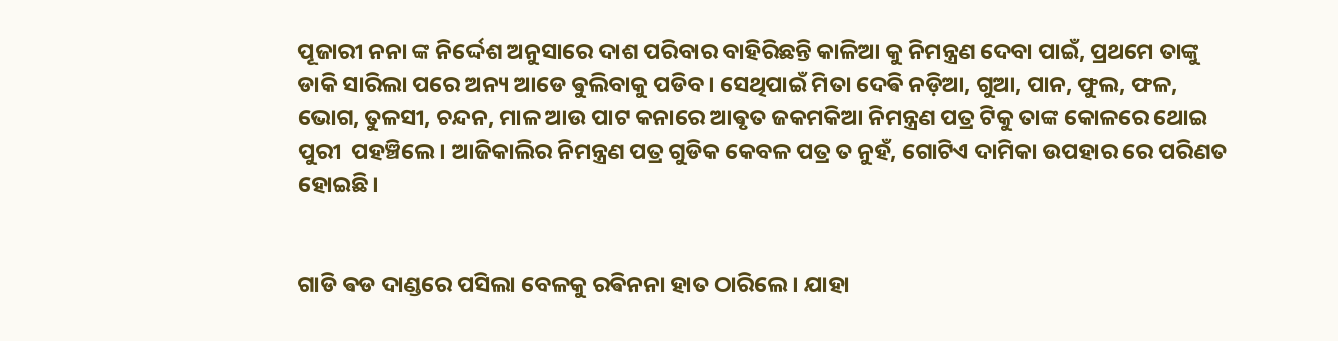ପୂଜାରୀ ନନା ଙ୍କ ନିର୍ଦ୍ଦେଶ ଅନୁସାରେ ଦାଶ ପରିବାର ବାହିରିଛନ୍ତି କାଳିଆ କୁ ନିମନ୍ତ୍ରଣ ଦେବା ପାଇଁ, ପ୍ରଥମେ ତାଙ୍କୁ ଡାକି ସାରିଲା ପରେ ଅନ୍ୟ ଆଡେ ଵୁଲିବାକୁ ପଡିବ। ସେଥିପାଇଁ ମିତା ଦେଵି ନଡ଼ିଆ, ଗୁଆ, ପାନ, ଫୁଲ, ଫଳ, ଭୋଗ, ତୁଳସୀ, ଚନ୍ଦନ, ମାଳ ଆଉ ପାଟ କନାରେ ଆଵୃତ ଜକମକିଆ ନିମନ୍ତ୍ରଣ ପତ୍ର ଟିକୁ ତାଙ୍କ କୋଳରେ ଥୋଇ ପୁରୀ  ପହଞ୍ଚିଲେ। ଆଜିକାଲିର ନିମନ୍ତ୍ରଣ ପତ୍ର ଗୁଡିକ କେବଳ ପତ୍ର ତ ନୁହଁ, ଗୋଟିଏ ଦାମିକା ଉପହାର ରେ ପରିଣତ ହୋଇଛି।


ଗାଡି ଵଡ ଦାଣ୍ଡରେ ପସିଲା ବେଳକୁ ରଵିନନା ହାତ ଠାରିଲେ। ଯାହା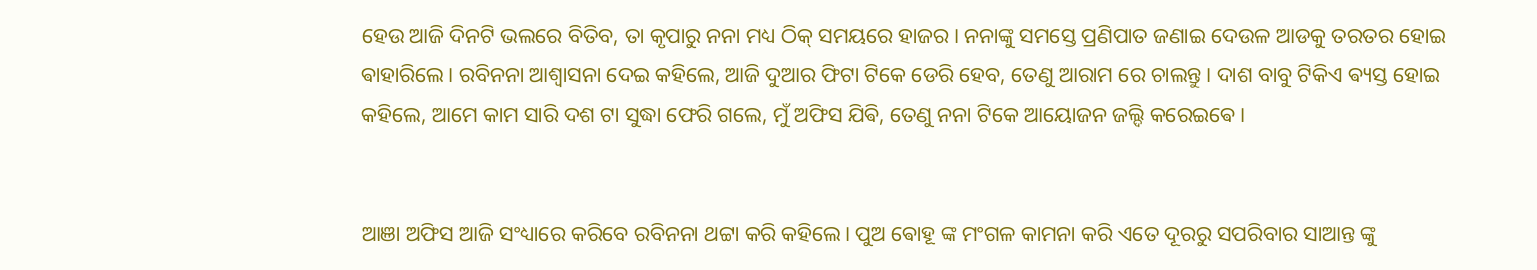ହେଉ ଆଜି ଦିନଟି ଭଲରେ ବିତିବ, ତା କୃପାରୁ ନନା ମଧ୍ୟ ଠିକ୍ ସମୟରେ ହାଜର। ନନାଙ୍କୁ ସମସ୍ତେ ପ୍ରଣିପାତ ଜଣାଇ ଦେଉଳ ଆଡକୁ ତରତର ହୋଇ ଵାହାରିଲେ। ରବିନନା ଆଶ୍ଵାସନା ଦେଇ କହିଲେ, ଆଜି ଦୁଆର ଫିଟା ଟିକେ ଡେରି ହେବ, ତେଣୁ ଆରାମ ରେ ଚାଲନ୍ତୁ। ଦାଶ ବାବୁ ଟିକିଏ ଵ୍ୟସ୍ତ ହୋଇ କହିଲେ, ଆମେ କାମ ସାରି ଦଶ ଟା ସୁଦ୍ଧା ଫେରି ଗଲେ, ମୁଁ ଅଫିସ ଯିଵି, ତେଣୁ ନନା ଟିକେ ଆୟୋଜନ ଜଲ୍ଦି କରେଇଵେ।


ଆଞା ଅଫିସ ଆଜି ସଂଧ୍ୟାରେ କରିବେ ରବିନନା ଥଟ୍ଟା କରି କହିଲେ। ପୁଅ ଵୋହୂ ଙ୍କ ମଂଗଳ କାମନା କରି ଏତେ ଦୂରରୁ ସପରିବାର ସାଆନ୍ତ ଙ୍କୁ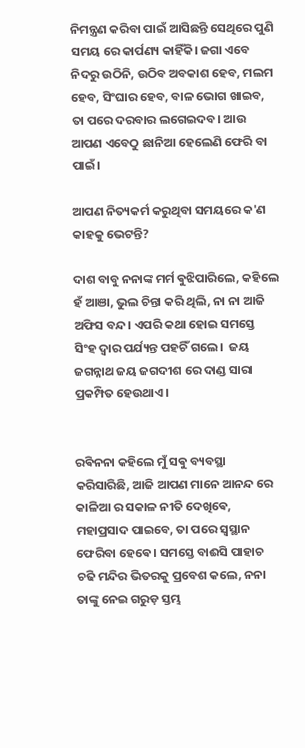ନିମନ୍ତ୍ରଣ କରିବା ପାଇଁ ଆସିଛନ୍ତି ସେଥିରେ ପୁଣି ସମୟ ରେ କାର୍ପଣ୍ୟ କାହିଁକି। ଜଗା ଏବେ ନିଦରୁ ଉଠିନି, ଉଠିବ ଅବକାଶ ହେବ, ମଲମ ହେବ, ସିଂଘାର ହେବ, ବାଳ ଭୋଗ ଖାଇବ, ତା ପରେ ଦରବାର ଲଗେଇଦବ। ଆଉ ଆପଣ ଏବେଠୁ ଛାନିଆ ହେଲେଣି ଫେରି ବା ପାଇଁ।

ଆପଣ ନିତ୍ୟକର୍ମ କରୁଥିବା ସମୟରେ କ'ଣ କାହକୁ ଭେଟନ୍ତି?

ଦାଶ ବାବୁ ନନାଙ୍କ ମର୍ମ ଵୁଝିପାରିଲେ, କହିଲେ ହଁ ଆଞା, ଭୁଲ ଚିନ୍ତା କରି ଥିଲି, ନା ନା ଆଜି ଅଫିସ ବନ୍ଦ। ଏପରି କଥା ହୋଇ ସମସ୍ତେ ସିଂହ ଦ୍ଵାର ପର୍ଯ୍ୟନ୍ତ ପହଚିଁ ଗଲେ।  ଜୟ ଜଗନ୍ନାଥ ଜୟ ଜଗଦୀଶ ରେ ଦାଣ୍ଡ ସାରା ପ୍ରକମ୍ପିତ ହେଉଥାଏ।


ରଵିନନା କହିଲେ ମୁଁ ସଵୁ ବ୍ୟବସ୍ଥା କରିସାରିଛି, ଆଜି ଆପଣ ମାନେ ଆନନ୍ଦ ରେ କାଳିଆ ର ସକାଳ ନୀତି ଦେଖିଵେ, ମହାପ୍ରସାଦ ପାଇବେ, ତା ପରେ ସ୍ବସ୍ଥାନ ଫେରିବା ହେଵେ। ସମସ୍ତେ ବାଈସି ପାହାଚ ଚଢି ମନ୍ଦିର ଭିତରକୁ ପ୍ରବେଶ କଲେ, ନନା ତାଙ୍କୁ ନେଇ ଗରୁଡ଼ ସ୍ତମ୍ଭ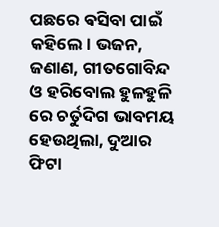ପଛରେ ଵସିବା ପାଇଁ କହିଲେ। ଭଜନ, ଜଣାଣ, ଗୀତଗୋବିନ୍ଦ ଓ ହରିବୋଲ ହୁଳହୁଳି ରେ ଚର୍ତୁଦିଗ ଭାବମୟ ହେଉଥିଲା, ଦୁଆର ଫିଟା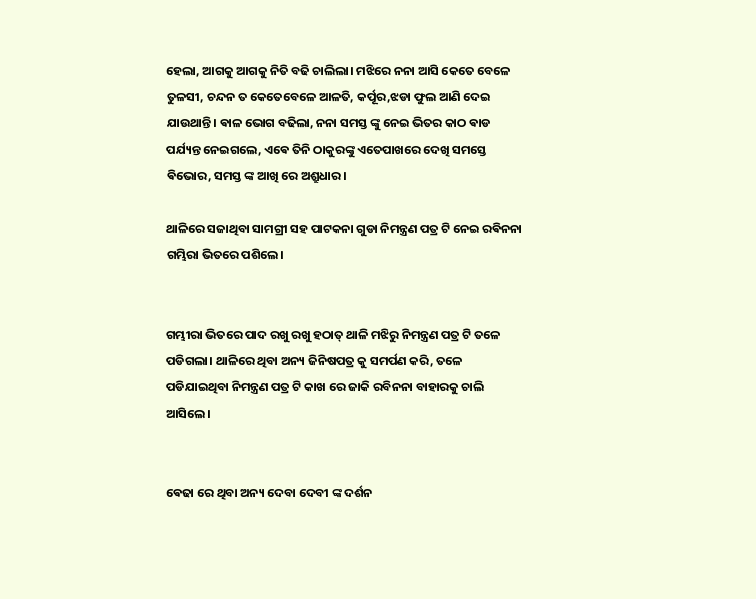ହେଲା, ଆଗକୁ ଆଗକୁ ନିତି ବଢି ଚାଲିଲା। ମଝିରେ ନନା ଆସି କେତେ ବେଳେ ତୁଳସୀ, ଚନ୍ଦନ ତ କେତେବେଳେ ଆଳତି, କର୍ପୂର,ଝଡା ଫୁଲ ଆଣି ଦେଇ ଯାଉଥାନ୍ତି। ଵାଳ ଭୋଗ ବଢିଲା, ନନା ସମସ୍ତ ଙ୍କୁ ନେଇ ଭିତର କାଠ ଵାଡ ପର୍ଯ୍ୟନ୍ତ ନେଇଗଲେ, ଏଵେ ତିନି ଠାକୁରଙ୍କୁ ଏତେପାଖରେ ଦେଖି ସମସ୍ତେ ଵିଭୋର, ସମସ୍ତ ଙ୍କ ଆଖି ରେ ଅଶ୍ରୁଧାର।

ଥାଳିରେ ସଜାଥିବା ସାମଗ୍ରୀ ସହ ପାଟକନା ଗୁଡା ନିମନ୍ତ୍ରଣ ପତ୍ର ଟି ନେଇ ରଵିନନା ଗମ୍ଭିରା ଭିତରେ ପଶିଲେ।


ଗମ୍ଭୀରା ଭିତରେ ପାଦ ରଖୁ ରଖୁ ହଠାତ୍ ଥାଳି ମଝିରୁ ନିମନ୍ତ୍ରଣ ପତ୍ର ଟି ତଳେ ପଡିଗଲା। ଥାଳିରେ ଥିବା ଅନ୍ୟ ଜିନିଷପତ୍ର କୁ ସମର୍ପଣ କରି, ତଳେ ପଡିଯାଇଥିବା ନିମନ୍ତ୍ରଣ ପତ୍ର ଟି କାଖ ରେ ଜାକି ରବିନନା ବାହାରକୁ ଚାଲି ଆସିଲେ।


ଵେଢା ରେ ଥିବା ଅନ୍ୟ ଦେବା ଦେବୀ ଙ୍କ ଦର୍ଶନ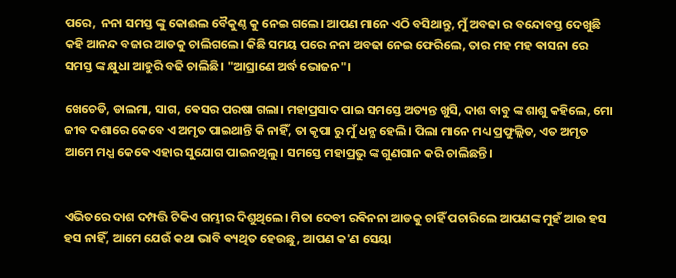ପରେ,  ନନା ସମସ୍ତ ଙ୍କୁ କୋଈଲ ବୈକୁଣ୍ଠ କୁ ନେଇ ଗଲେ। ଆପଣ ମାନେ ଏଠି ବସିଥାନ୍ତୁ, ମୁଁ ଅବଢା ର ବନ୍ଦୋବସ୍ତ ଦେଖୁଛି କହି ଆନନ୍ଦ ବଜାର ଆଡକୁ ଚାଲିଗଲେ। କିଛି ସମୟ ପରେ ନନା ଅବଢା ନେଇ ଫେରିଲେ, ତାର ମହ ମହ ଵାସନା ରେ ସମସ୍ତ ଙ୍କ କ୍ଷୁଧା ଆହୁରି ବଢି ଚାଲିଛି। "ଆଘ୍ରାଣେ ଅର୍ଦ୍ଧ ଭୋଜନ"।

ଖେଚେଡି, ଡାଲମା, ସାଗ, ଵେସର ପରଷା ଗଲା। ମହାପ୍ରସାଦ ପାଇ ସମସ୍ତେ ଅତ୍ୟନ୍ତ ଖୁସି, ଦାଶ ବାବୁ ଙ୍କ ଶାଶୁ କହିଲେ, ମୋ ଜୀବ ଦଶାରେ କେବେ ଏ ଅମୃତ ପାଇଥାନ୍ତି କି ନାହିଁ, ତା କୃପା ରୁ ମୁଁ ଧନ୍ଯ ହେଲି। ପିଲା ମାନେ ମଧ୍ୟ ପ୍ରଫୁଲ୍ଲିତ, ଏତ ଅମୃତ ଆମେ ମଧ୍ଯ କେଵେ ଏହାର ସୁଯୋଗ ପାଇନଥିଲୁ। ସମସ୍ତେ ମହାପ୍ରଭୁ ଙ୍କ ଗୁଣଗାନ କରି ଚାଲିଛନ୍ତି।


ଏଭିତରେ ଦାଶ ଦମ୍ପତ୍ତି ଟିକିଏ ଗମ୍ଭୀର ଦିଶୁଥିଲେ। ମିତା ଦେବୀ ରଵିନନା ଆଡକୁ ଚାହିଁ ପଚାରିଲେ ଆପଣଙ୍କ ମୁହଁ ଆଉ ହସ ହସ ନାହିଁ, ଆମେ ଯେଉଁ କଥା ଭାବି ଵ୍ୟଥିତ ହେଉଛୁ, ଆପଣ କ'ଣ ସେୟା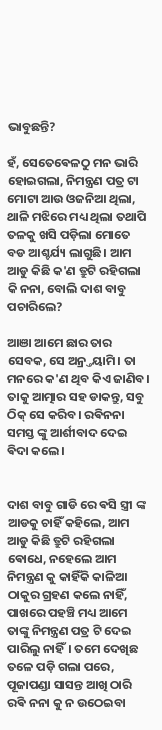ଭାବୁଛନ୍ତି?

ହଁ, ସେତେଵେଳଠୁ ମନ ଭାରି ହୋଇଗଲା, ନିମନ୍ତ୍ରଣ ପତ୍ର ଟା ମୋଟା ଆଉ ଓଜନିଆ ଥିଲା, ଥାଳି ମଝିରେ ମଧ୍ୟ ଥିଲା ତଥାପି ତଳକୁ ଖସି ପଡ଼ିଲା ମୋତେ ବଡ ଆଶ୍ଚର୍ଯ୍ୟ ଲାଗୁଛି। ଆମ ଆଡୁ କିଛି କ'ଣ ତ୍ରୁଟି ରହିଗଲା କି ନନା, ବୋଲି ଦାଶ ବାବୁ ପଚାରିଲେ?

ଆଞା ଆମେ ଛାର ତାର ସେବକ, ସେ ଅନ୍ର୍ତୟାମି। ତା ମନରେ କ'ଣ ଥିବ କିଏ ଜାଣିବ। ତାକୁ ଆତ୍ମାର ସହ ଡାକନ୍ତୁ, ସବୁ ଠିକ୍ ସେ କରିବ। ରଵିନନା ସମସ୍ତ ଙ୍କୁ ଆର୍ଶୀବାଦ ଦେଇ ଵିଦା କଲେ।


ଦାଶ ବାବୁ ଗାଡି ରେ ଵସି ସ୍ତ୍ରୀ ଙ୍କ ଆଡକୁ ଚାହିଁ କହିଲେ, ଆମ ଆଡୁ କିଛି ତ୍ରୁଟି ରହିଗଲା ଵୋଧେ, ନହେଲେ ଆମ ନିମନ୍ତ୍ରଣ କୁ କାହିଁକି କାଳିଆ ଠାକୁର ଗ୍ରହଣ କଲେ ନାହିଁ, ପାଖରେ ପହଞ୍ଚି ମଧ୍ୟ ଆମେ ତାଙ୍କୁ ନିମନ୍ତ୍ରଣ ପତ୍ର ଟି ଦେଇ ପାରିଲୁ ନାହିଁ। ତମେ ଦେଖିଛ ତଳେ ପଡ଼ି ଗଲା ପରେ, ପୂଜାପଣ୍ଡା ସାସନ୍ତ ଆଖି ଠାରି ରଵି ନନା କୁ ନ ଉଠେଇବା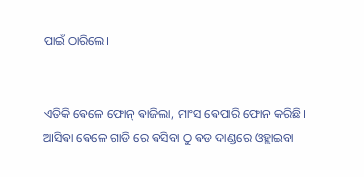ପାଇଁ ଠାରିଲେ।


ଏତିକି ଵେଳେ ଫୋନ୍ ଵାଜିଲା, ମାଂସ ଵେପାରି ଫୋନ କରିଛି। ଆସିଵା ଵେଳେ ଗାଡି ରେ ଵସିବା ଠୁ ଵଡ ଦାଣ୍ଡରେ ଓହ୍ଲାଇବା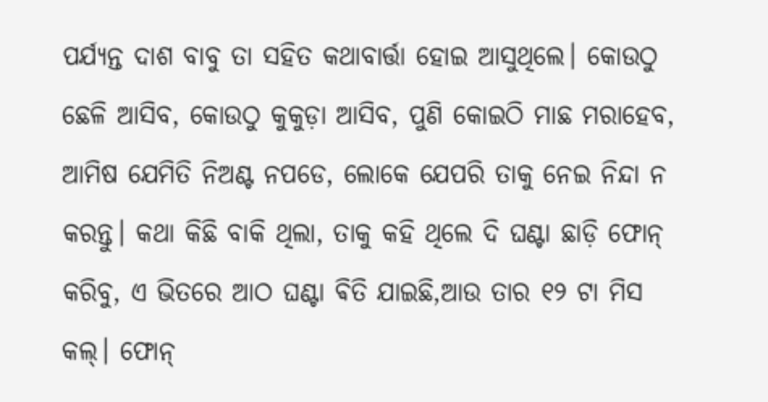ପର୍ଯ୍ୟନ୍ତ ଦାଶ ବାବୁ ତା ସହିତ କଥାବାର୍ତ୍ତା ହୋଇ ଆସୁଥିଲେ। କୋଉଠୁ ଛେଳି ଆସିବ, କୋଉଠୁ କୁକୁଡ଼ା ଆସିବ, ପୁଣି କୋଇଠି ମାଛ ମରାହେବ, ଆମିଷ ଯେମିତି ନିଅଣ୍ଟ ନପଡେ, ଲୋକେ ଯେପରି ତାକୁ ନେଇ ନିନ୍ଦା ନ କରନ୍ତୁ। କଥା କିଛି ବାକି ଥିଲା, ତାକୁ କହି ଥିଲେ ଦି ଘଣ୍ଟା ଛାଡ଼ି ଫୋନ୍ କରିବୁ, ଏ ଭିତରେ ଆଠ ଘଣ୍ଟା ଵିତି ଯାଇଛି,ଆଉ ତାର ୧୨ ଟା ମିସ କଲ୍। ଫୋନ୍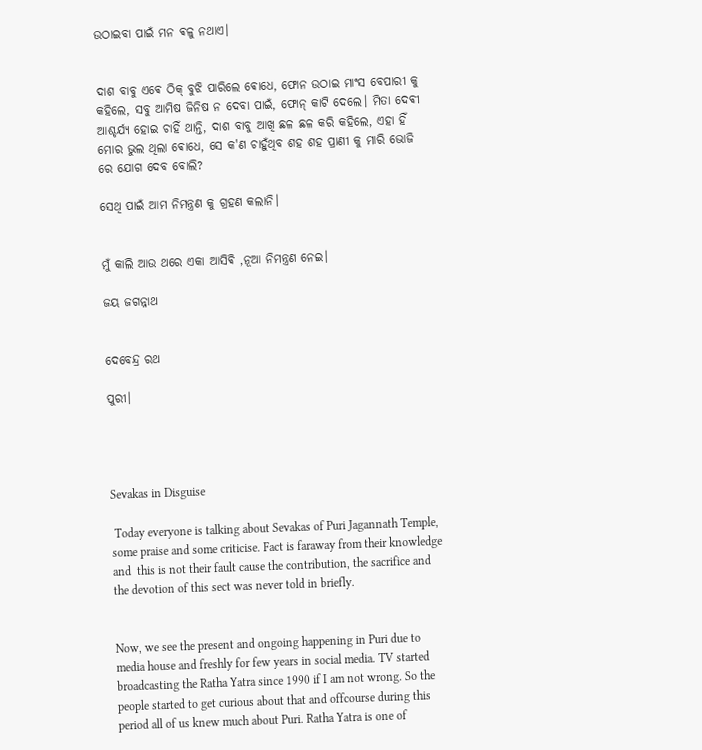ଉଠାଇବା ପାଇଁ ମନ ଵଳୁ ନଥାଏ।


ଦାଶ ବାବୁ ଏଵେ ଠିକ୍ ବୁଝି ପାରିଲେ ଵୋଧେ, ଫୋନ ଉଠାଇ ମାଂସ ବେପାରୀ କୁ କହିଲେ, ସବୁ ଆମିଷ ଜିନିଷ ନ ଦେବା ପାଇଁ, ଫୋନ୍ କାଟି ଦେଲେ। ମିତା ଦେଵୀ ଆଶ୍ଚର୍ଯ୍ୟ ହୋଇ ଚାହିଁ ଥାନ୍ତି, ଦାଶ ବାବୁ ଆଖି ଛଳ ଛଳ କରି କହିଲେ, ଏହା ହିଁ ମୋର ଭୁଲ ଥିଲା ଵୋଧେ, ସେ କ'ଣ ଚାହୁଁଥିବ ଶହ ଶହ ପ୍ରାଣୀ କୁ ମାରି ଭୋଜି ରେ ଯୋଗ ଦେବ ବୋଲି?

ସେଥି ପାଇଁ ଆମ ନିମନ୍ତ୍ରଣ କୁ ଗ୍ରହଣ କଲାନି।


ମୁଁ କାଲି ଆଉ ଥରେ ଏକା ଆସିଵି ,ନୂଆ ନିମନ୍ତ୍ରଣ ନେଇ।

ଜୟ ଜଗନ୍ନାଥ


ଦେବେନ୍ଦ୍ର ରଥ

ପୁରୀ।




Sevakas in Disguise

 Today everyone is talking about Sevakas of Puri Jagannath Temple, some praise and some criticise. Fact is faraway from their knowledge and  this is not their fault cause the contribution, the sacrifice and the devotion of this sect was never told in briefly.


Now, we see the present and ongoing happening in Puri due to media house and freshly for few years in social media. TV started broadcasting the Ratha Yatra since 1990 if I am not wrong. So the people started to get curious about that and offcourse during this period all of us knew much about Puri. Ratha Yatra is one of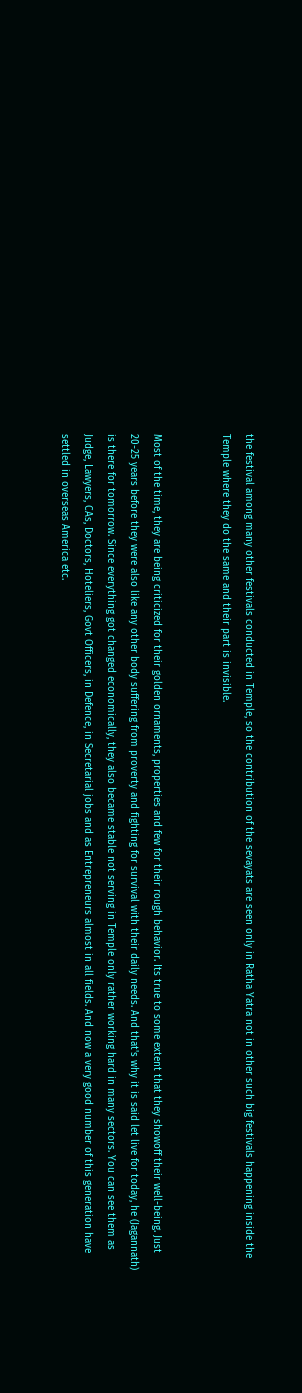the festival among many other festivals conducted in Temple, so the contribution of the sevayats are seen only in Ratha Yatra not in other such big festivals happening inside the Temple where they do the same and their part is invisible.


Most of the time, they are being criticized for their golden ornaments, properties and few for their rough behavior. Its true to some extent that they showoff their well-being. Just 20-25 years before they were also like any other body suffering from proverty and fighting for survival with their daily needs. And that's why it is said let live for today, he (Jagannath) is there for tomorrow. Since everything got changed economically, they also became stable not serving in Temple only rather working hard in many sectors. You can see them as Judge, Lawyers, CAs, Doctors, Hoteliers, Govt Officers, in Defence, in Secretarial jobs and as Entrepreneurs almost in all fields. And now a very good number of this generation have settled in overseas America etc.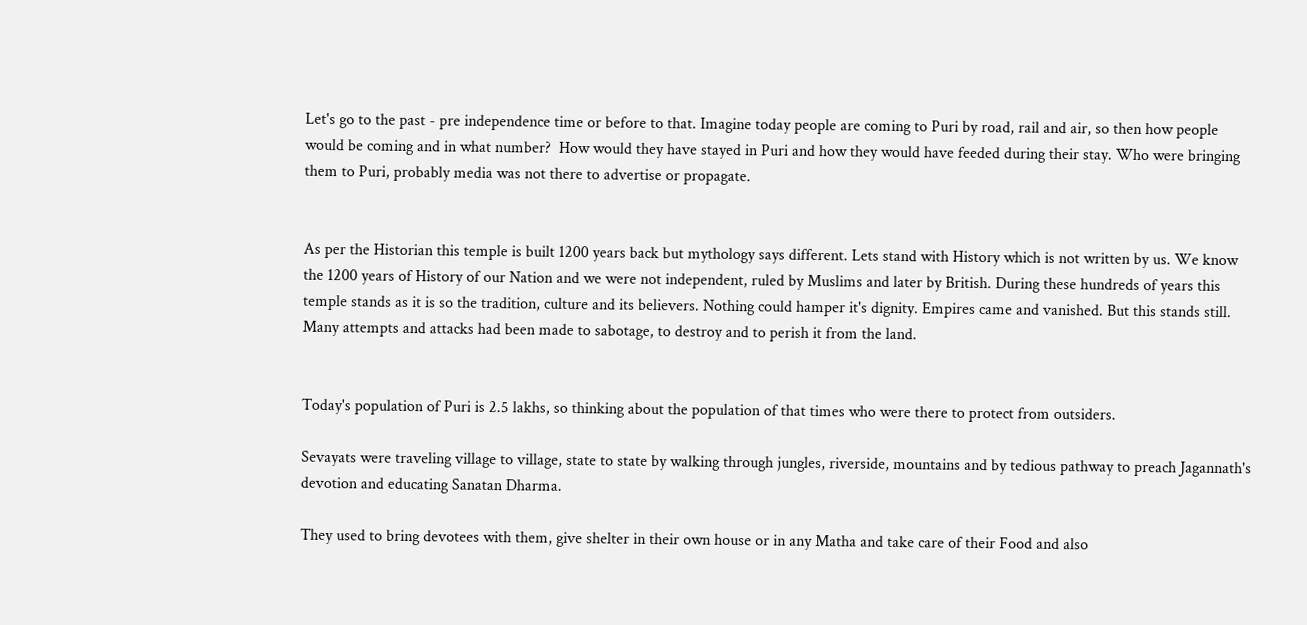Let's go to the past - pre independence time or before to that. Imagine today people are coming to Puri by road, rail and air, so then how people would be coming and in what number?  How would they have stayed in Puri and how they would have feeded during their stay. Who were bringing them to Puri, probably media was not there to advertise or propagate.


As per the Historian this temple is built 1200 years back but mythology says different. Lets stand with History which is not written by us. We know the 1200 years of History of our Nation and we were not independent, ruled by Muslims and later by British. During these hundreds of years this temple stands as it is so the tradition, culture and its believers. Nothing could hamper it's dignity. Empires came and vanished. But this stands still. Many attempts and attacks had been made to sabotage, to destroy and to perish it from the land.


Today's population of Puri is 2.5 lakhs, so thinking about the population of that times who were there to protect from outsiders.

Sevayats were traveling village to village, state to state by walking through jungles, riverside, mountains and by tedious pathway to preach Jagannath's devotion and educating Sanatan Dharma.

They used to bring devotees with them, give shelter in their own house or in any Matha and take care of their Food and also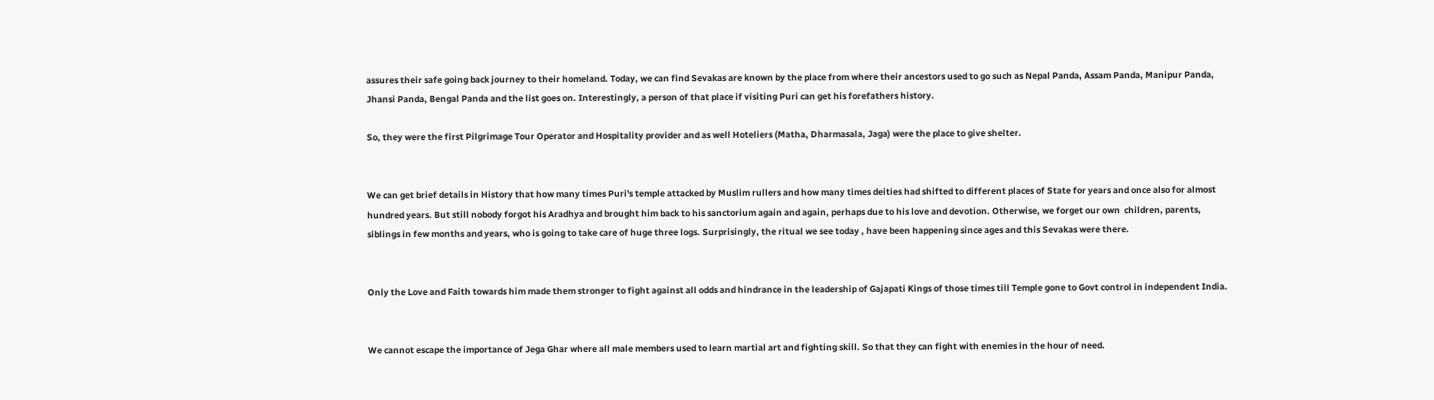assures their safe going back journey to their homeland. Today, we can find Sevakas are known by the place from where their ancestors used to go such as Nepal Panda, Assam Panda, Manipur Panda, Jhansi Panda, Bengal Panda and the list goes on. Interestingly, a person of that place if visiting Puri can get his forefathers history.

So, they were the first Pilgrimage Tour Operator and Hospitality provider and as well Hoteliers (Matha, Dharmasala, Jaga) were the place to give shelter.


We can get brief details in History that how many times Puri's temple attacked by Muslim rullers and how many times deities had shifted to different places of State for years and once also for almost hundred years. But still nobody forgot his Aradhya and brought him back to his sanctorium again and again, perhaps due to his love and devotion. Otherwise, we forget our own  children, parents, siblings in few months and years, who is going to take care of huge three logs. Surprisingly, the ritual we see today , have been happening since ages and this Sevakas were there.


Only the Love and Faith towards him made them stronger to fight against all odds and hindrance in the leadership of Gajapati Kings of those times till Temple gone to Govt control in independent India.


We cannot escape the importance of Jega Ghar where all male members used to learn martial art and fighting skill. So that they can fight with enemies in the hour of need.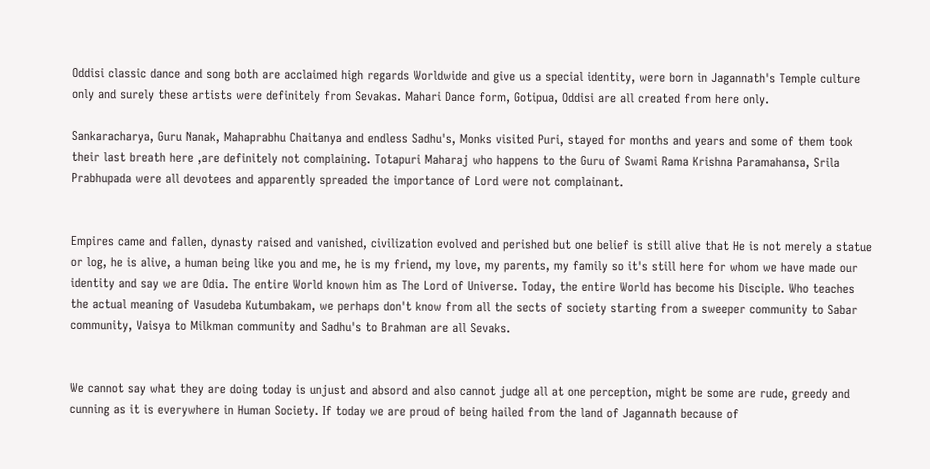Oddisi classic dance and song both are acclaimed high regards Worldwide and give us a special identity, were born in Jagannath's Temple culture only and surely these artists were definitely from Sevakas. Mahari Dance form, Gotipua, Oddisi are all created from here only.

Sankaracharya, Guru Nanak, Mahaprabhu Chaitanya and endless Sadhu's, Monks visited Puri, stayed for months and years and some of them took their last breath here ,are definitely not complaining. Totapuri Maharaj who happens to the Guru of Swami Rama Krishna Paramahansa, Srila Prabhupada were all devotees and apparently spreaded the importance of Lord were not complainant.


Empires came and fallen, dynasty raised and vanished, civilization evolved and perished but one belief is still alive that He is not merely a statue or log, he is alive, a human being like you and me, he is my friend, my love, my parents, my family so it's still here for whom we have made our identity and say we are Odia. The entire World known him as The Lord of Universe. Today, the entire World has become his Disciple. Who teaches the actual meaning of Vasudeba Kutumbakam, we perhaps don't know from all the sects of society starting from a sweeper community to Sabar community, Vaisya to Milkman community and Sadhu's to Brahman are all Sevaks.


We cannot say what they are doing today is unjust and absord and also cannot judge all at one perception, might be some are rude, greedy and cunning as it is everywhere in Human Society. If today we are proud of being hailed from the land of Jagannath because of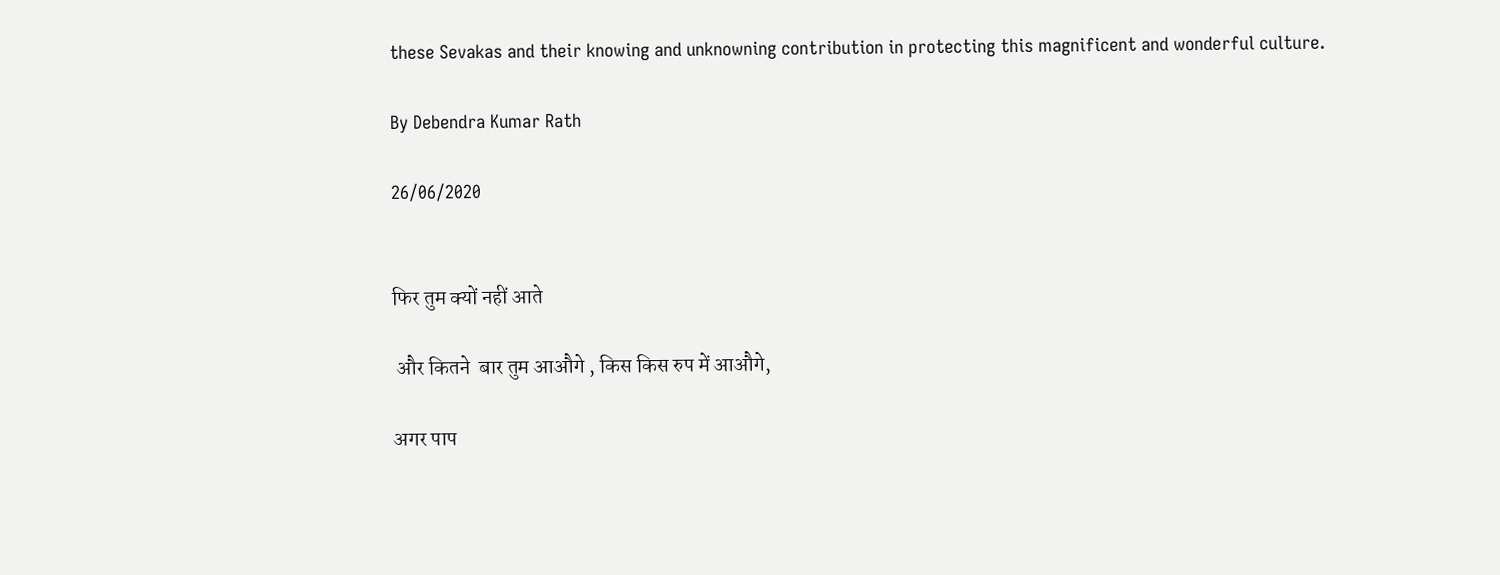these Sevakas and their knowing and unknowning contribution in protecting this magnificent and wonderful culture.

By Debendra Kumar Rath

26/06/2020


फिर तुम क्यों नहीं आते

 और कितने  बार तुम आऔगे , किस किस रुप में आऔगे,

अगर पाप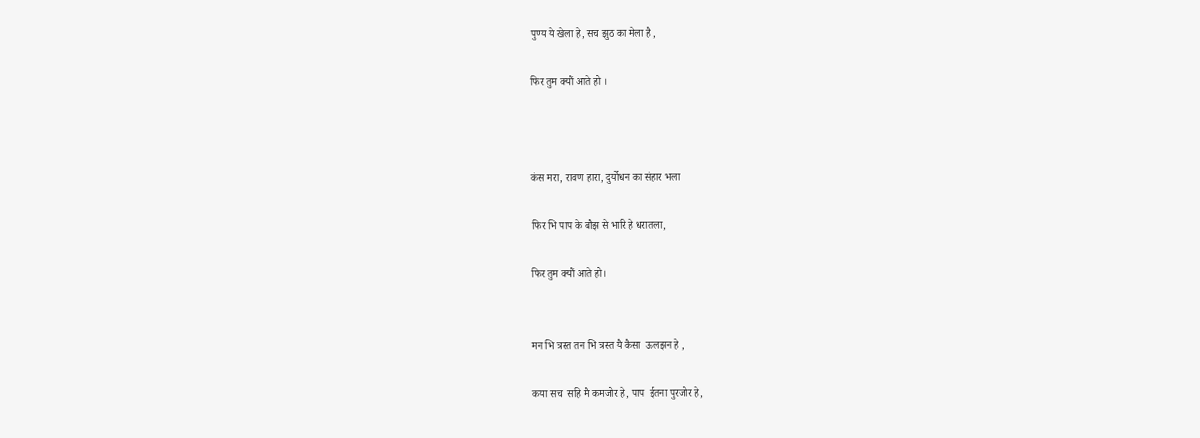पुण्य ये खेला हे, सच झुठ का मेला है ,

फिर तुम क्यौं आते हो ।



कंस मरा, रावण हारा, दुर्योधन का संहार भला

फिर भि पाप के बौझ से भारि हे धरातला,

फिर तुम क्यौं आते हो।


मन भि त्रस्त तन भि त्रस्त यै कैसा  ऊलझन हे ,

कया सच  सहि मै कमजोर हे, पाप  ईतना पुरजोर हे,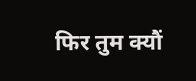फिर तुम क्यौं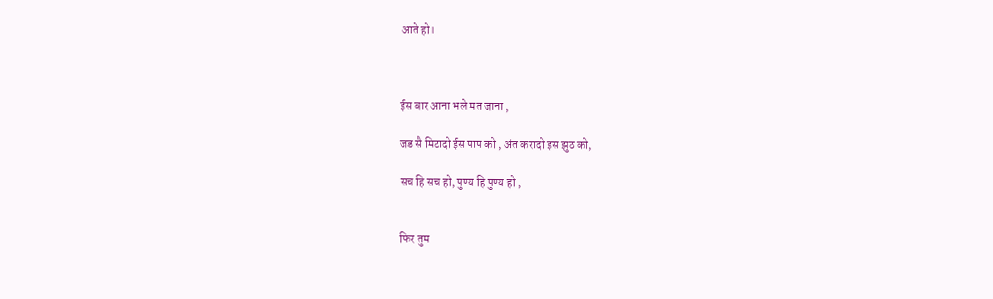आते हो।



ईस बार आना भले मत जाना ,

जड सै मिटादो ईस पाप को , अंत करादो इस झुठ को,

सच हि सच हो, पुण्य हि पुण्य हो ,


फिर तुम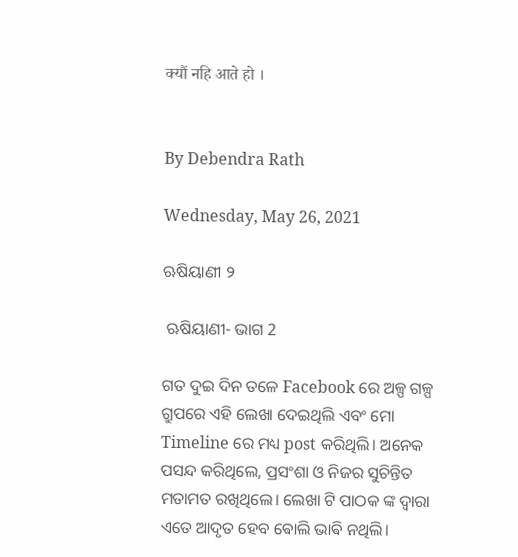क्यौं नहि आते हो ।


By Debendra Rath

Wednesday, May 26, 2021

ଋଷିୟାଣୀ ୨

 ଋଷିୟାଣୀ- ଭାଗ 2

ଗତ ଦୁଇ ଦିନ ତଳେ Facebook ରେ ଅଳ୍ପ ଗଳ୍ପ ଗ୍ରୁପରେ ଏହି ଲେଖା ଦେଇଥିଲି ଏବଂ ମୋ Timeline ରେ ମଧ୍ୟ post କରିଥିଲି। ଅନେକ ପସନ୍ଦ କରିଥିଲେ, ପ୍ରସଂଶା ଓ ନିଜର ସୁଚିନ୍ତିତ ମତାମତ ରଖିଥିଲେ। ଲେଖା ଟି ପାଠକ ଙ୍କ ଦ୍ବାରା ଏତେ ଆଦୃତ ହେବ ଵୋଲି ଭାଵି ନଥିଲି।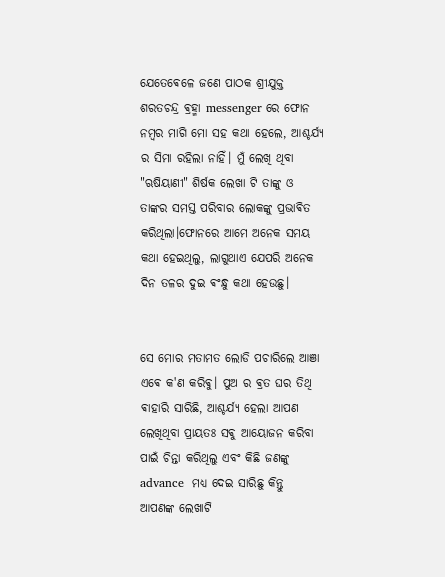ଯେତେଵେଳେ ଜଣେ ପାଠକ ଶ୍ରୀଯୁକ୍ତ ଶରତଚନ୍ଦ୍ର ଵ୍ରହ୍ମା messenger ରେ ଫୋନ ନମ୍ଵର ମାଗି ମୋ ସହ କଥା ହେଲେ, ଆଶ୍ଚର୍ଯ୍ୟ ର ସିମା ରହିଲା ନାହିଁ। ମୁଁ ଲେଖି ଥିବା "ଋଷିୟାଣୀ" ଶିର୍ଷକ ଲେଖା ଟି ତାଙ୍କୁ ଓ ତାଙ୍କର ସମସ୍ତ ପରିବାର ଲୋକଙ୍କୁ ପ୍ରଭାଵିତ କରିଥିଲା।ଫୋନରେ ଆମେ ଅନେକ ସମୟ କଥା ହେଇଥିଲୁ, ଲାଗୁଥାଏ ଯେପରି ଅନେକ ଦିନ ତଳର ଦୁଇ ଵଂନ୍ଧୁ କଥା ହେଉଛୁ।


ସେ ମୋର ମତାମତ ଲୋଡି ପଚାରିଲେ ଆଞା ଏଵେ କ'ଣ କରିଵୁ। ପୁଅ ର ଵ୍ରତ ଘର ତିଥି ଵାହାରି ସାରିଛି, ଆଶ୍ଚର୍ଯ୍ୟ ହେଲା ଆପଣ ଲେଖିଥିବା ପ୍ରାୟତଃ ସଵୁ ଆୟୋଜନ କରିବା ପାଇଁ ଚିନ୍ତା କରିଥିଲୁ ଏବଂ କିଛି ଜଣଙ୍କୁ  advance  ମଧ୍ୟ ଦେଇ ସାରିଛୁ କିନ୍ତୁ ଆପଣଙ୍କ ଲେଖାଟି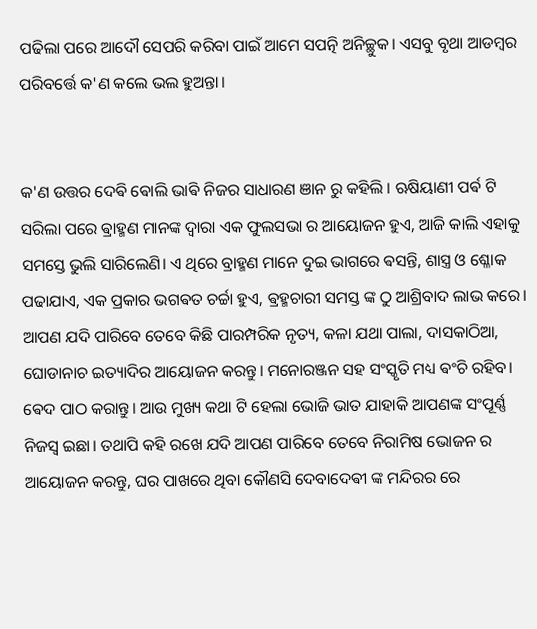ପଢିଲା ପରେ ଆଦୌ ସେପରି କରିବା ପାଇଁ ଆମେ ସପତ୍ନି ଅନିଚ୍ଛୁକ। ଏସବୁ ବୃଥା ଆଡମ୍ଵର ପରିବର୍ତ୍ତେ କ'ଣ କଲେ ଭଲ ହୁଅନ୍ତା।


କ'ଣ ଉତ୍ତର ଦେଵି ଵୋଲି ଭାଵି ନିଜର ସାଧାରଣ ଞାନ ରୁ କହିଲି । ଋଷିୟାଣୀ ପର୍ଵ ଟି ସରିଲା ପରେ ଵ୍ରାହ୍ମଣ ମାନଙ୍କ ଦ୍ବାରା ଏକ ଫୁଲସଭା ର ଆୟୋଜନ ହୁଏ, ଆଜି କାଲି ଏହାକୁ ସମସ୍ତେ ଭୁଲି ସାରିଲେଣି। ଏ ଥିରେ ବ୍ରାହ୍ମଣ ମାନେ ଦୁଇ ଭାଗରେ ଵସନ୍ତି, ଶାସ୍ତ୍ର ଓ ଶ୍ଳୋକ ପଢାଯାଏ, ଏକ ପ୍ରକାର ଭଗଵତ ଚର୍ଚ୍ଚା ହୁଏ, ଵ୍ରହ୍ମଚାରୀ ସମସ୍ତ ଙ୍କ ଠୁ ଆଶ୍ରିବାଦ ଲାଭ କରେ। ଆପଣ ଯଦି ପାରିବେ ତେବେ କିଛି ପାରମ୍ପରିକ ନୃତ୍ୟ, କଳା ଯଥା ପାଲା, ଦାସକାଠିଆ, ଘୋଡାନାଚ ଇତ୍ୟାଦିର ଆୟୋଜନ କରନ୍ତୁ। ମନୋରଞ୍ଜନ ସହ ସଂସ୍କୃତି ମଧ୍ୟ ଵଂଚି ରହିବ। ଵେଦ ପାଠ କରାନ୍ତୁ। ଆଉ ମୁଖ୍ୟ କଥା ଟି ହେଲା ଭୋଜି ଭାତ ଯାହାକି ଆପଣଙ୍କ ସଂପୂର୍ଣ୍ଣ ନିଜସ୍ୱ ଇଛା। ତଥାପି କହି ରଖେ ଯଦି ଆପଣ ପାରିବେ ତେବେ ନିରାମିଷ ଭୋଜନ ର ଆୟୋଜନ କରନ୍ତୁ, ଘର ପାଖରେ ଥିବା କୌଣସି ଦେବାଦେଵୀ ଙ୍କ ମନ୍ଦିରର ରେ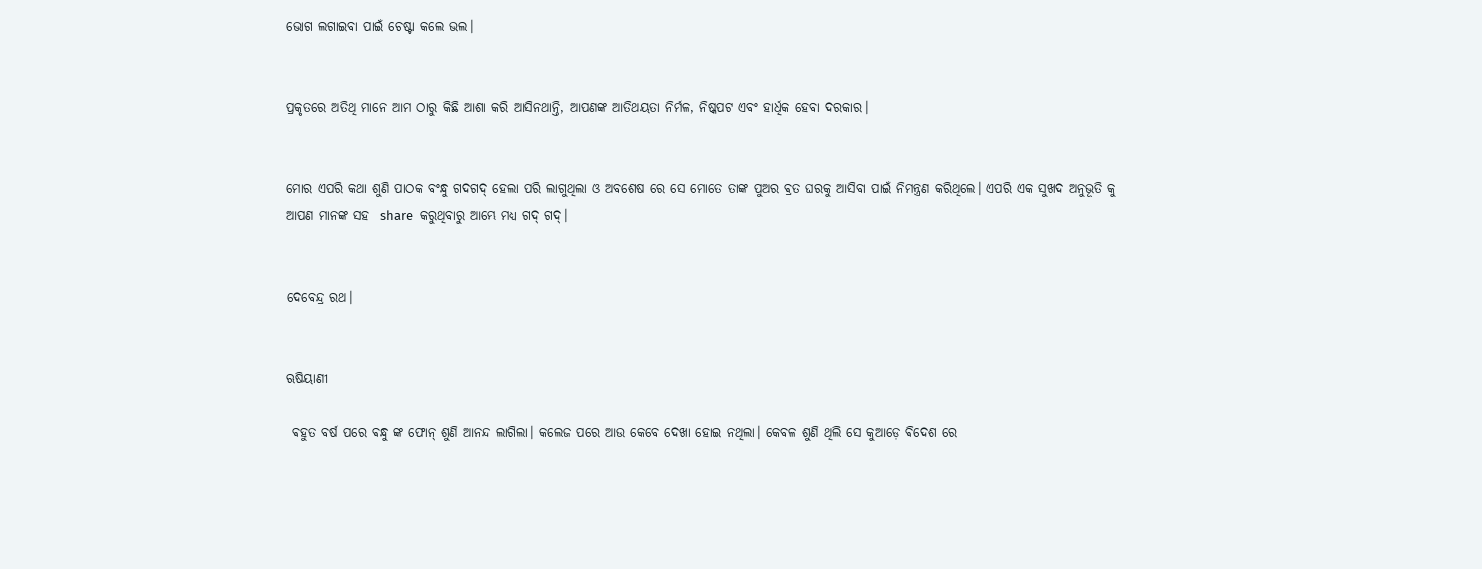ଭୋଗ ଲଗାଇବା ପାଇଁ ଚେଷ୍ଟା କଲେ ଭଲ।


ପ୍ରକୃତରେ ଅତିଥି ମାନେ ଆମ ଠାରୁ କିଛି ଆଶା କରି ଆସିନଥାନ୍ତି, ଆପଣଙ୍କ ଆତିଥୟତା ନିର୍ମଳ, ନିଷ୍କପଟ ଏବଂ ହାର୍ଧିକ ହେବା ଦରକାର।


ମୋର ଏପରି କଥା ଶୁଣି ପାଠକ ବଂନ୍ଧୁ ଗଦଗଦ୍ ହେଲା ପରି ଲାଗୁଥିଲା ଓ ଅବଶେଷ ରେ ସେ ମୋତେ ତାଙ୍କ ପୁଅର ଵ୍ରତ ଘରକୁ ଆସିବା ପାଇଁ ନିମନ୍ତ୍ରଣ କରିଥିଲେ। ଏପରି ଏକ ସୁଖଦ ଅନୁଭୂତି କୁ ଆପଣ ମାନଙ୍କ ସହ  share  କରୁଥିବାରୁ ଆମ୍ଭେ ମଧ୍ୟ ଗଦ୍ ଗଦ୍।


ଦେବେନ୍ଦ୍ର ରଥ।


ଋଷିୟାଣୀ

 ଵହୁତ ବର୍ଷ ପରେ ଵନ୍ଧୁ ଙ୍କ ଫୋନ୍ ଶୁଣି ଆନନ୍ଦ ଲାଗିଲା। କଲେଜ ପରେ ଆଉ କେବେ ଦେଖା ହୋଇ ନଥିଲା। କେବଳ ଶୁଣି ଥିଲି ସେ କୁଆଡ଼େ ଵିଦେଶ ରେ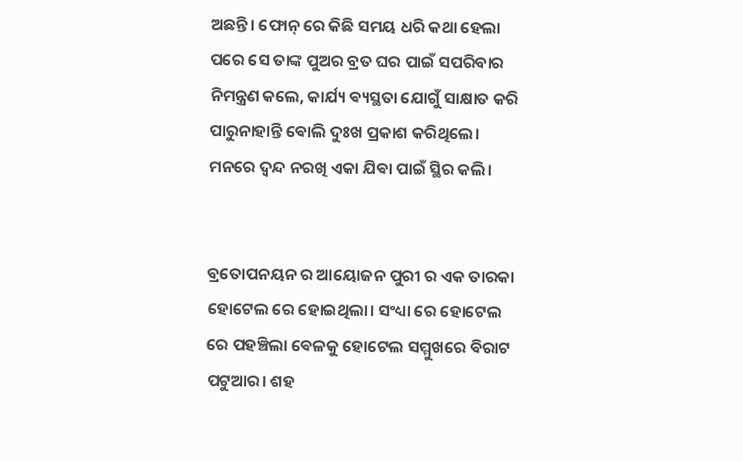ଅଛନ୍ତି। ଫୋନ୍ ରେ କିଛି ସମୟ ଧରି କଥା ହେଲା ପରେ ସେ ତାଙ୍କ ପୁଅର ବ୍ରତ ଘର ପାଇଁ ସପରିବାର ନିମନ୍ତ୍ରଣ କଲେ, କାର୍ଯ୍ୟ ଵ୍ୟସ୍ଥତା ଯୋଗୁଁ ସାକ୍ଷାତ କରି ପାରୁନାହାନ୍ତି ଵୋଲି ଦୁଃଖ ପ୍ରକାଶ କରିଥିଲେ। ମନରେ ଦ୍ଵନ୍ଦ ନରଖି ଏକା ଯିଵା ପାଇଁ ସ୍ଥିର କଲି।


ବ୍ରତୋପନୟନ ର ଆୟୋଜନ ପୁରୀ ର ଏକ ତାରକା ହୋଟେଲ ରେ ହୋଇଥିଲା। ସଂଧ୍ୟା ରେ ହୋଟେଲ ରେ ପହଞ୍ଚିଲା ଵେଳକୁ ହୋଟେଲ ସମ୍ମୁଖରେ ଵିରାଟ ପଟୁଆର। ଶହ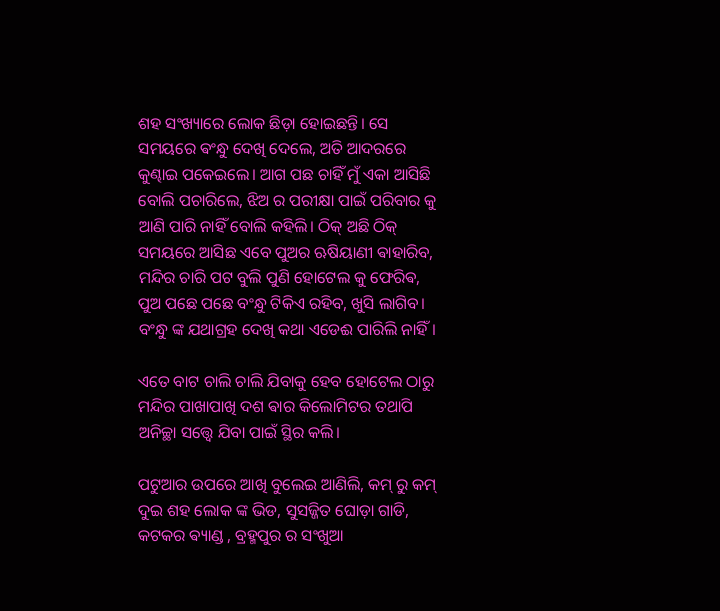ଶହ ସଂଖ୍ୟାରେ ଲୋକ ଛିଡ଼ା ହୋଇଛନ୍ତି। ସେ ସମୟରେ ଵଂନ୍ଧୁ ଦେଖି ଦେଲେ, ଅତି ଆଦରରେ କୁଣ୍ଢାଇ ପକେଇଲେ। ଆଗ ପଛ ଚାହିଁ ମୁଁ ଏକା ଆସିଛି ବୋଲି ପଚାରିଲେ, ଝିଅ ର ପରୀକ୍ଷା ପାଇଁ ପରିବାର କୁ ଆଣି ପାରି ନାହିଁ ବୋଲି କହିଲି। ଠିକ୍ ଅଛି ଠିକ୍ ସମୟରେ ଆସିଛ ଏବେ ପୁଅର ଋଷିୟାଣୀ ଵାହାରିବ, ମନ୍ଦିର ଚାରି ପଟ ବୁଲି ପୁଣି ହୋଟେଲ କୁ ଫେରିଵ, ପୁଅ ପଛେ ପଛେ ବଂନ୍ଧୁ ଟିକିଏ ରହିବ, ଖୁସି ଲାଗିବ। ବଂନ୍ଧୁ ଙ୍କ ଯଥାଗ୍ରହ ଦେଖି କଥା ଏଡେଈ ପାରିଲି ନାହିଁ।

ଏତେ ବାଟ ଚାଲି ଚାଲି ଯିବାକୁ ହେବ ହୋଟେଲ ଠାରୁ ମନ୍ଦିର ପାଖାପାଖି ଦଶ ଵାର କିଲୋମିଟର ତଥାପି ଅନିଚ୍ଛା ସତ୍ତ୍ବେ ଯିବା ପାଇଁ ସ୍ଥିର କଲି।

ପଟୁଆର ଉପରେ ଆଖି ବୁଲେଇ ଆଣିଲି, କମ୍ ରୁ କମ୍ ଦୁଇ ଶହ ଲୋକ ଙ୍କ ଭିଡ, ସୁସଜ୍ଜିତ ଘୋଡ଼ା ଗାଡି, କଟକର ଵ୍ୟାଣ୍ଡ , ବ୍ରହ୍ମପୁର ର ସଂଖୁଆ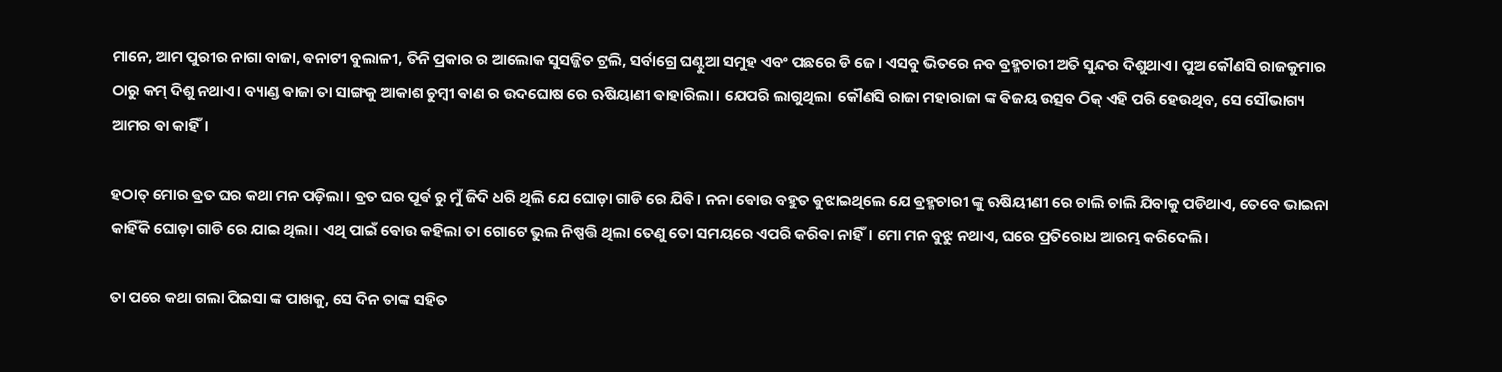ମାନେ, ଆମ ପୁରୀର ନାଗା ବାଜା, ଵନାଟୀ ବୁଲାଳୀ, ତିନି ପ୍ରକାର ର ଆଲୋକ ସୁସଜ୍ଜିତ ଟ୍ରଲି, ସର୍ବାଗ୍ରେ ଘଣ୍ଟୁଆ ସମୁହ ଏବଂ ପଛରେ ଡି ଜେ। ଏସବୁ ଭିତରେ ନବ ଵ୍ରହ୍ମଚାରୀ ଅତି ସୁନ୍ଦର ଦିଶୁଥାଏ। ପୁଅ କୌଣସି ରାଜକୁମାର ଠାରୁ କମ୍ ଦିଶୁ ନଥାଏ। ବ୍ୟାଣ୍ଡ ଵାଜା ତା ସାଙ୍ଗକୁ ଆକାଶ ଚୁମ୍ବୀ ଵାଣ ର ଉଦଘୋଷ ରେ ଋଷିୟାଣୀ ଵାହାରିଲା। ଯେପରି ଲାଗୁଥିଲା  କୌଣସି ରାଜା ମହାରାଜା ଙ୍କ ଵିଜୟ ଉତ୍ସବ ଠିକ୍ ଏହି ପରି ହେଉଥିବ, ସେ ସୌଭାଗ୍ୟ ଆମର ଵା କାହିଁ।

ହଠାତ୍ ମୋର ଵ୍ରତ ଘର କଥା ମନ ପଡ଼ିଲା। ଵ୍ରତ ଘର ପୂର୍ଵ ରୁ ମୁଁ ଜିଦି ଧରି ଥିଲି ଯେ ଘୋଡ଼ା ଗାଡି ରେ ଯିଵି। ନନା ଵୋଉ ବହୁତ ଵୁଝାଇଥିଲେ ଯେ ଵ୍ରହ୍ମଚାରୀ ଙ୍କୁ ଋଷିୟୀଣୀ ରେ ଚାଲି ଚାଲି ଯିବାକୁ ପଡିଥାଏ, ତେବେ ଭାଇନା କାହିଁକି ଘୋଡ଼ା ଗାଡି ରେ ଯାଇ ଥିଲା। ଏଥି ପାଇଁ ଵୋଉ କହିଲା ତା ଗୋଟେ ଭୁଲ ନିଷ୍ପତ୍ତି ଥିଲା ତେଣୁ ତୋ ସମୟରେ ଏପରି କରିଵା ନାହିଁ। ମୋ ମନ ବୁଝୁ ନଥାଏ, ଘରେ ପ୍ରତିରୋଧ ଆରମ୍ଭ କରିଦେଲି।

ତା ପରେ କଥା ଗଲା ପିଇସା ଙ୍କ ପାଖକୁ, ସେ ଦିନ ତାଙ୍କ ସହିତ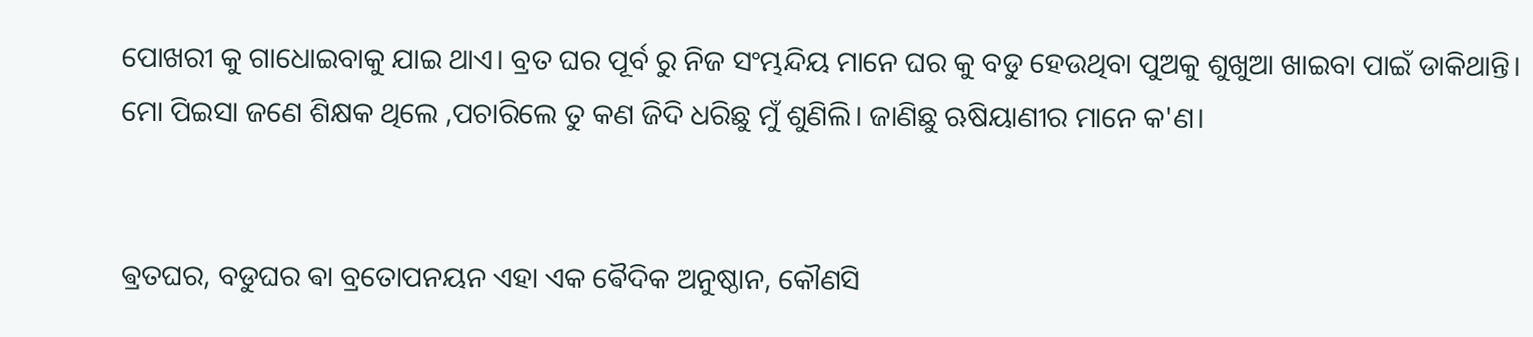ପୋଖରୀ କୁ ଗାଧୋଇବାକୁ ଯାଇ ଥାଏ। ବ୍ରତ ଘର ପୂର୍ବ ରୁ ନିଜ ସଂମ୍ଭନ୍ଦିୟ ମାନେ ଘର କୁ ବଡୁ ହେଉଥିବା ପୁଅକୁ ଶୁଖୁଆ ଖାଇବା ପାଇଁ ଡାକିଥାନ୍ତି। ମୋ ପିଇସା ଜଣେ ଶିକ୍ଷକ ଥିଲେ ,ପଚାରିଲେ ତୁ କଣ ଜିଦି ଧରିଛୁ ମୁଁ ଶୁଣିଲି। ଜାଣିଛୁ ଋଷିୟାଣୀର ମାନେ କ'ଣ।


ଵ୍ରତଘର, ବଡୁଘର ଵା ବ୍ରତୋପନୟନ ଏହା ଏକ ଵୈଦିକ ଅନୁଷ୍ଠାନ, କୌଣସି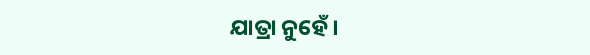ଯାତ୍ରା ନୁହେଁ।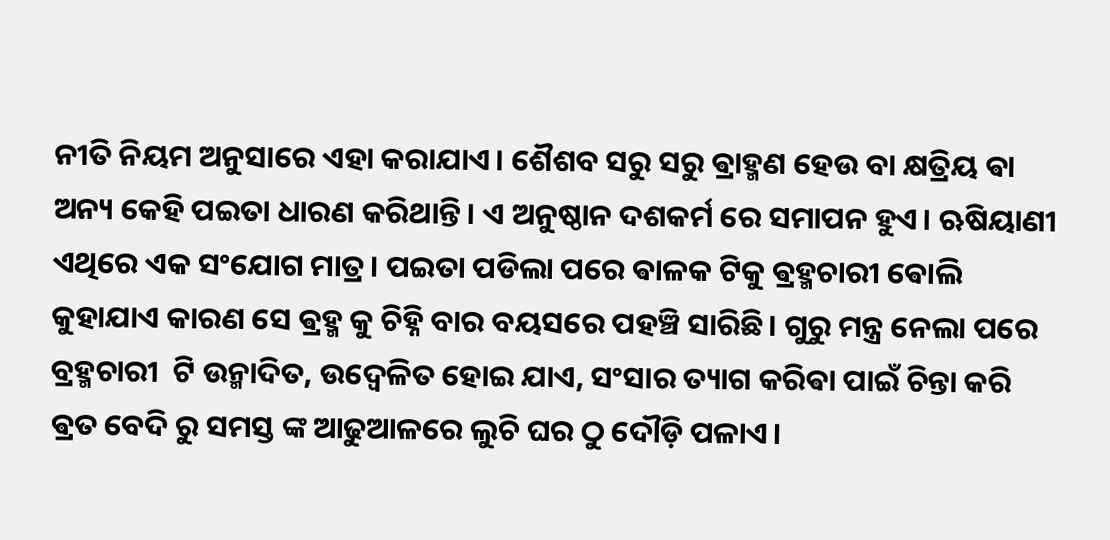ନୀତି ନିୟମ ଅନୁସାରେ ଏହା କରାଯାଏ। ଶୈଶବ ସରୁ ସରୁ ଵ୍ରାହ୍ମଣ ହେଉ ବା କ୍ଷତ୍ରିୟ ଵା ଅନ୍ୟ କେହି ପଇତା ଧାରଣ କରିଥାନ୍ତି। ଏ ଅନୁଷ୍ଠାନ ଦଶକର୍ମ ରେ ସମାପନ ହୁଏ। ଋଷିୟାଣୀ ଏଥିରେ ଏକ ସଂଯୋଗ ମାତ୍ର। ପଇତା ପଡିଲା ପରେ ଵାଳକ ଟିକୁ ଵ୍ରହ୍ମଚାରୀ ଵୋଲି କୁହାଯାଏ କାରଣ ସେ ଵ୍ରହ୍ମ କୁ ଚିହ୍ନି ବାର ବୟସରେ ପହଞ୍ଚି ସାରିଛି। ଗୁରୁ ମନ୍ତ୍ର ନେଲା ପରେ ବ୍ରହ୍ମଚାରୀ  ଟି ଉନ୍ମାଦିତ, ଉଦ୍ଵେଳିତ ହୋଇ ଯାଏ, ସଂସାର ତ୍ୟାଗ କରିଵା ପାଇଁ ଚିନ୍ତା କରି ଵ୍ରତ ବେଦି ରୁ ସମସ୍ତ ଙ୍କ ଆଢୁଆଳରେ ଲୁଚି ଘର ଠୁ ଦୌଡ଼ି ପଳାଏ।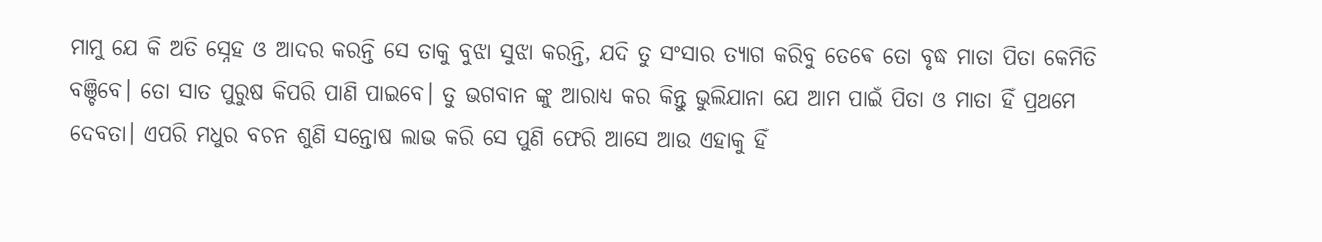ମାମୁ ଯେ କି ଅତି ସ୍ନେହ ଓ ଆଦର କରନ୍ତି ସେ ତାକୁ ବୁଝା ସୁଝା କରନ୍ତି, ଯଦି ତୁ ସଂସାର ତ୍ୟାଗ କରିବୁ ତେଵେ ତୋ ବୃଦ୍ଧ ମାତା ପିତା କେମିତି ବଞ୍ଚିବେ। ତୋ ସାତ ପୁରୁଷ କିପରି ପାଣି ପାଇବେ। ତୁ ଭଗବାନ ଙ୍କୁ ଆରାଧ୍ୟ କର କିନ୍ତୁ ଭୁଲିଯାନା ଯେ ଆମ ପାଇଁ ପିତା ଓ ମାତା ହିଁ ପ୍ରଥମେ ଦେବତା। ଏପରି ମଧୁର ବଚନ ଶୁଣି ସନ୍ତୋଷ ଲାଭ କରି ସେ ପୁଣି ଫେରି ଆସେ ଆଉ ଏହାକୁ ହିଁ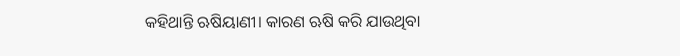କହିଥାନ୍ତି ଋଷିୟାଣୀ। କାରଣ ଋଷି କରି ଯାଉଥିବା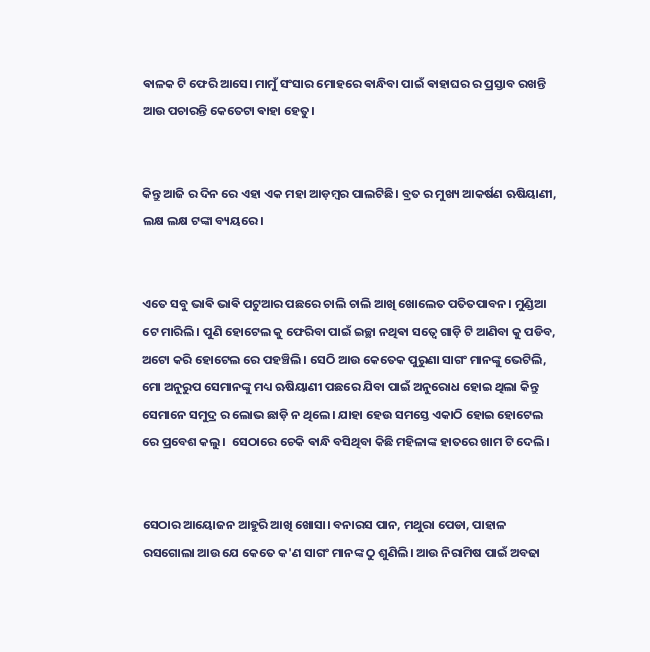ଵାଳକ ଟି ଫେରି ଆସେ। ମାମୁଁ ସଂସାର ମୋହରେ ଵାନ୍ଧିବା ପାଇଁ ଵାହାଘର ର ପ୍ରସ୍ତାବ ରଖନ୍ତି ଆଉ ପଚାରନ୍ତି କେତେଟା ଵାହା ହେତୁ।


କିନ୍ତୁ ଆଜି ର ଦିନ ରେ ଏହା ଏକ ମହା ଆଡ଼ମ୍ବର ପାଲଟିଛି। ବ୍ରତ ର ମୁଖ୍ୟ ଆକର୍ଷଣ ଋଷିୟାଣୀ, ଲକ୍ଷ ଲକ୍ଷ ଟଙ୍କା ବ୍ୟୟରେ।


ଏତେ ସବୁ ଭାଵି ଭାଵି ପଟୁଆର ପଛରେ ଚାଲି ଚାଲି ଆଖି ଖୋଲେତ ପତିତପାବନ। ମୁଣ୍ଡିଆ ଟେ ମାରିଲି। ପୁଣି ହୋଟେଲ କୁ ଫେରିବା ପାଇଁ ଇଚ୍ଛା ନଥିଵା ସତ୍ଵେ ଗାଡ଼ି ଟି ଆଣିବା କୁ ପଡିବ, ଅଟୋ କରି ହୋଟେଲ ରେ ପହଞ୍ଚିଲି। ସେଠି ଆଉ କେତେକ ପୁରୁଣା ସାଗଂ ମାନଙ୍କୁ ଭେଟିଲି, ମୋ ଅନୁରୁପ ସେମାନଙ୍କୁ ମଧ୍ୟ ଋଷିୟାଣୀ ପଛରେ ଯିବା ପାଇଁ ଅନୁରୋଧ ହୋଇ ଥିଲା କିନ୍ତୁ ସେମାନେ ସମୁଦ୍ର ର ଲୋଭ ଛାଡ଼ି ନ ଥିଲେ। ଯାହା ହେଉ ସମସ୍ତେ ଏକାଠି ହୋଇ ହୋଟେଲ ରେ ପ୍ରବେଶ କଲୁ।  ସେଠାରେ ଚେକି ଵାନ୍ଧି ବସିଥିବା କିଛି ମହିଳାଙ୍କ ହାତରେ ଖାମ ଟି ଦେଲି।


ସେଠାର ଆୟୋଜନ ଆହୁରି ଆଖି ଖୋସା। ବନାରସ ପାନ, ମଥୁରା ପେଡା, ପାହାଳ ରସଗୋଲା ଆଉ ଯେ କେତେ କ'ଣ ସାଗଂ ମାନଙ୍କ ଠୁ ଶୁଣିଲି। ଆଉ ନିରାମିଷ ପାଇଁ ଅବଢା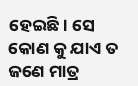ହେଇଛି। ସେ କୋଣ କୁ ଯାଏ ତ ଜଣେ ମାତ୍ର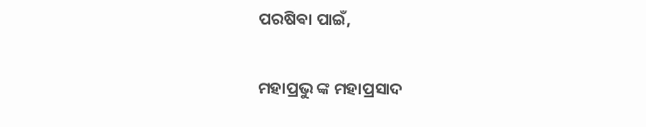ପରଷିଵା ପାଇଁ,

ମହାପ୍ରଭୁ ଙ୍କ ମହାପ୍ରସାଦ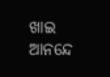ଖାଇ ଆନନ୍ଦେ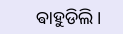ଵାହୁଡିଲି।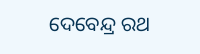ଦେବେନ୍ଦ୍ର ରଥ